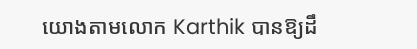យោងតាមលោក Karthik បានឱ្យដឹ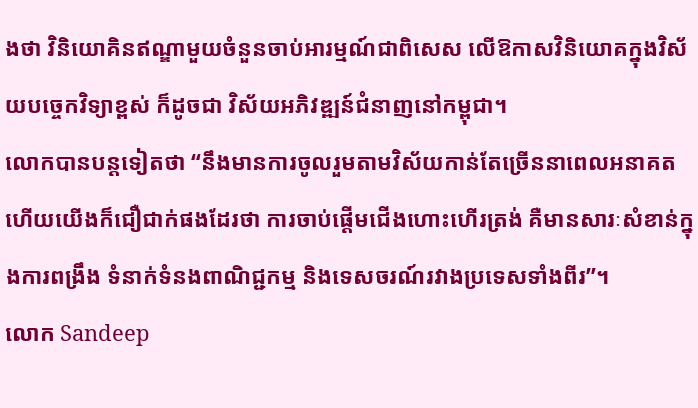ងថា វិនិយោគិនឥណ្ឌាមួយចំនួនចាប់អារម្មណ៍ជាពិសេស លើឱកាសវិនិយោគក្នុងវិស័យបច្ចេកវិទ្យាខ្ពស់ ក៏ដូចជា វិស័យអភិវឌ្ឍន៍ជំនាញនៅកម្ពុជា។
លោកបានបន្តទៀតថា “នឹងមានការចូលរួមតាមវិស័យកាន់តែច្រើននាពេលអនាគត ហើយយើងក៏ជឿជាក់ផងដែរថា ការចាប់ផ្តើមជើងហោះហើរត្រង់ គឺមានសារៈសំខាន់ក្នុងការពង្រឹង ទំនាក់ទំនងពាណិជ្ជកម្ម និងទេសចរណ៍រវាងប្រទេសទាំងពីរ”។
លោក Sandeep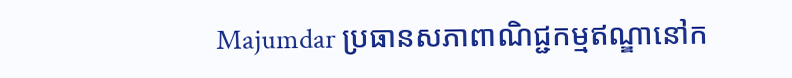Majumdar ប្រធានសភាពាណិជ្ជកម្មឥណ្ឌានៅក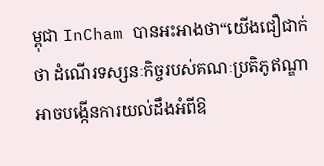ម្ពុជា InCham បានអះអាងថា“យើងជឿជាក់ថា ដំណើរទស្សនៈកិច្ចរបស់គណៈប្រតិភូឥណ្ឌា អាចបង្កើនការយល់ដឹងអំពីឱ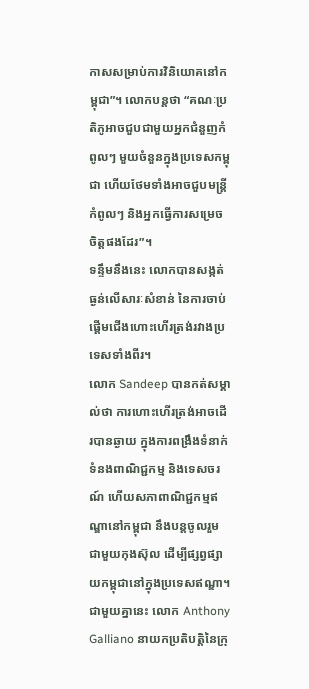កាសសម្រាប់ការវិនិយោគនៅកម្ពុជា”។ លោកបន្តថា “គណៈប្រតិភូអាចជួបជាមួយអ្នកជំនួញកំពូលៗ មួយចំនួនក្នុងប្រទេសកម្ពុជា ហើយថែមទាំងអាចជួបមន្ត្រីកំពូលៗ និងអ្នកធ្វើការសម្រេចចិត្តផងដែរ”។
ទន្ទឹមនឹងនេះ លោកបានសង្កត់ធ្ងន់លើសារៈសំខាន់ នៃការចាប់ផ្តើមជើងហោះហើរត្រង់រវាងប្រទេសទាំងពីរ។
លោក Sandeep បានកត់សម្គាល់ថា ការហោះហើរត្រង់អាចដើរបានឆ្ងាយ ក្នុងការពង្រឹងទំនាក់ទំនងពាណិជ្ជកម្ម និងទេសចរណ៍ ហើយសភាពាណិជ្ជកម្មឥណ្ឌានៅកម្ពុជា នឹងបន្តចូលរួមជាមួយកុងស៊ុល ដើម្បីផ្សព្វផ្សាយកម្ពុជានៅក្នុងប្រទេសឥណ្ឌា។
ជាមួយគ្នានេះ លោក Anthony Galliano នាយកប្រតិបត្តិនៃក្រុ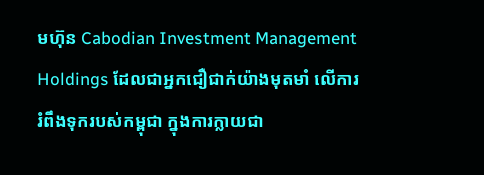មហ៊ុន Cabodian Investment Management Holdings ដែលជាអ្នកជឿជាក់យ៉ាងមុតមាំ លើការរំពឹងទុករបស់កម្ពុជា ក្នុងការក្លាយជា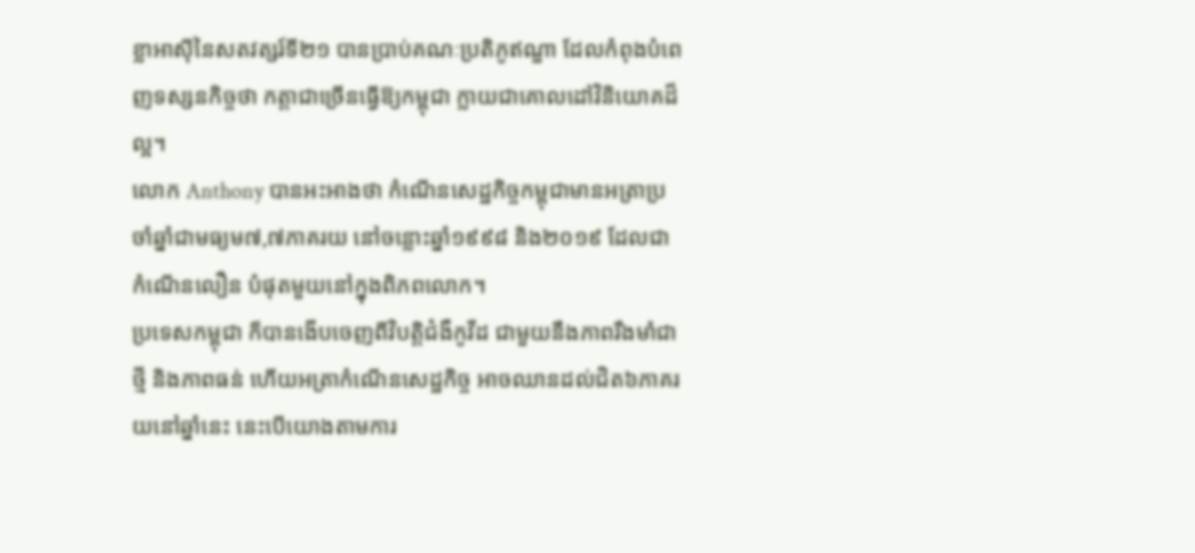ខ្លាអាស៊ីនៃសតវត្សរ៍ទី២១ បានប្រាប់គណៈប្រតិភូឥណ្ឌា ដែលកំពុងបំពេញទស្សនកិច្ចថា កត្តាជាច្រើនធ្វើឱ្យកម្ពុជា ក្លាយជាគោលដៅវិនិយោគដ៏ល្អ។
លោក Anthony បានអះអាងថា កំណើនសេដ្ឋកិច្ចកម្ពុជាមានអត្រាប្រចាំឆ្នាំជាមធ្យម៧,៧ភាគរយ នៅចន្លោះឆ្នាំ១៩៩៨ និង២០១៩ ដែលជាកំណើនលឿន បំផុតមួយនៅក្នុងពិភពលោក។
ប្រទេសកម្ពុជា ក៏បានងើបចេញពីវិបត្តិជំងឺកូវីដ ជាមួយនឹងភាពរឹងមាំជាថ្មី និងភាពធន់ ហើយអត្រាកំណើនសេដ្ឋកិច្ច អាចឈានដល់ជិត៦ភាគរយនៅឆ្នាំនេះ នេះបើយោងតាមការ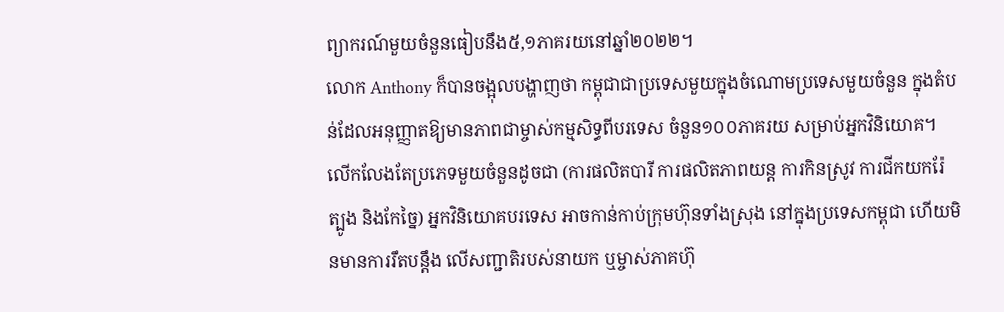ព្យាករណ៍មួយចំនួនធៀបនឹង៥,១ភាគរយនៅឆ្នាំ២០២២។
លោក Anthony ក៏បានចង្អុលបង្ហាញថា កម្ពុជាជាប្រទេសមួយក្នុងចំណោមប្រទេសមួយចំនួន ក្នុងតំបន់ដែលអនុញ្ញាតឱ្យមានភាពជាម្ចាស់កម្មសិទ្ធពីបរទេស ចំនួន១០០ភាគរយ សម្រាប់អ្នកវិនិយោគ។
លើកលែងតែប្រភេទមួយចំនួនដូចជា (ការផលិតបារី ការផលិតភាពយន្ត ការកិនស្រូវ ការជីកយករ៉ែត្បូង និងកែច្នៃ) អ្នកវិនិយោគបរទេស អាចកាន់កាប់ក្រុមហ៊ុនទាំងស្រុង នៅក្នុងប្រទេសកម្ពុជា ហើយមិនមានការរឹតបន្តឹង លើសញ្ជាតិរបស់នាយក ឬម្ចាស់ភាគហ៊ុ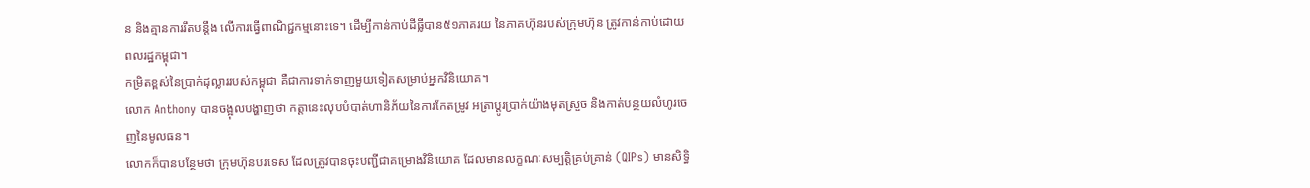ន និងគ្មានការរឹតបន្តឹង លើការធ្វើពាណិជ្ជកម្មនោះទេ។ ដើម្បីកាន់កាប់ដីធ្លីបាន៥១ភាគរយ នៃភាគហ៊ុនរបស់ក្រុមហ៊ុន ត្រូវកាន់កាប់ដោយពលរដ្ឋកម្ពុជា។
កម្រិតខ្ពស់នៃប្រាក់ដុល្លាររបស់កម្ពុជា គឺជាការទាក់ទាញមួយទៀតសម្រាប់អ្នកវិនិយោគ។
លោក Anthony បានចង្អុលបង្ហាញថា កត្តានេះលុបបំបាត់ហានិភ័យនៃការកែតម្រូវ អត្រាប្តូរប្រាក់យ៉ាងមុតស្រួច និងកាត់បន្ថយលំហូរចេញនៃមូលធន។
លោកក៏បានបន្ថែមថា ក្រុមហ៊ុនបរទេស ដែលត្រូវបានចុះបញ្ជីជាគម្រោងវិនិយោគ ដែលមានលក្ខណៈសម្បត្តិគ្រប់គ្រាន់ (QIPs) មានសិទ្ធិ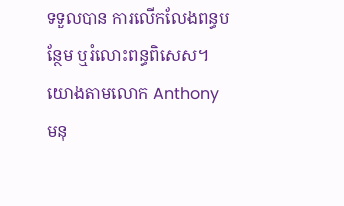ទទួលបាន ការលើកលែងពន្ធបន្ថែម ឬរំលោះពន្ធពិសេស។
យោងតាមលោក Anthony មនុ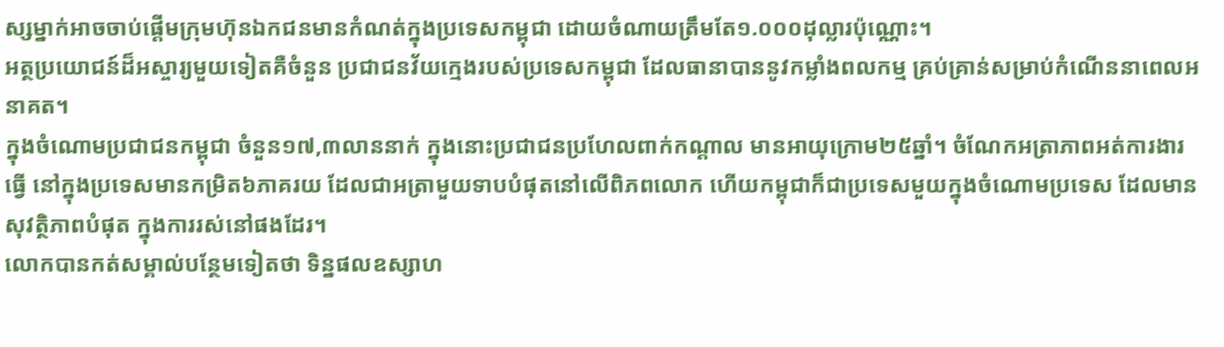ស្សម្នាក់អាចចាប់ផ្តើមក្រុមហ៊ុនឯកជនមានកំណត់ក្នុងប្រទេសកម្ពុជា ដោយចំណាយត្រឹមតែ១.០០០ដុល្លារប៉ុណ្ណោះ។
អត្ថប្រយោជន៍ដ៏អស្ចារ្យមួយទៀតគឺចំនួន ប្រជាជនវ័យក្មេងរបស់ប្រទេសកម្ពុជា ដែលធានាបាននូវកម្លាំងពលកម្ម គ្រប់គ្រាន់សម្រាប់កំណើននាពេលអនាគត។
ក្នុងចំណោមប្រជាជនកម្ពុជា ចំនួន១៧,៣លាននាក់ ក្នុងនោះប្រជាជនប្រហែលពាក់កណ្តាល មានអាយុក្រោម២៥ឆ្នាំ។ ចំណែកអត្រាភាពអត់ការងារធ្វើ នៅក្នុងប្រទេសមានកម្រិត៦ភាគរយ ដែលជាអត្រាមួយទាបបំផុតនៅលើពិភពលោក ហើយកម្ពុជាក៏ជាប្រទេសមួយក្នុងចំណោមប្រទេស ដែលមានសុវត្ថិភាពបំផុត ក្នុងការរស់នៅផងដែរ។
លោកបានកត់សម្គាល់បន្ថែមទៀតថា ទិន្នផលឧស្សាហ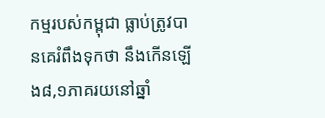កម្មរបស់កម្ពុជា ធ្លាប់ត្រូវបានគេរំពឹងទុកថា នឹងកើនឡើង៨,១ភាគរយនៅឆ្នាំ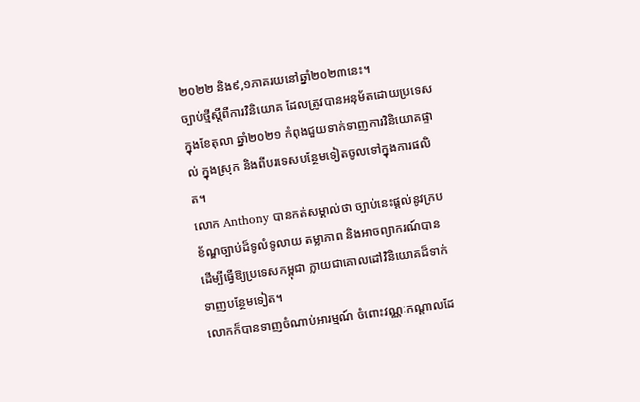២០២២ និង៩,១ភាគរយនៅឆ្នាំ២០២៣នេះ។
ច្បាប់ថ្មីស្តីពីការវិនិយោគ ដែលត្រូវបានអនុម័តដោយប្រទេសក្នុងខែតុលា ឆ្នាំ២០២១ កំពុងជួយទាក់ទាញការវិនិយោគផ្ទាល់ ក្នុងស្រុក និងពីបរទេសបន្ថែមទៀតចូលទៅក្នុងការផលិត។
លោក Anthony បានកត់សម្គាល់ថា ច្បាប់នេះផ្តល់នូវក្របខ័ណ្ឌច្បាប់ដ៏ទូលំទូលាយ តម្លាភាព និងអាចព្យាករណ៍បាន ដើម្បីធ្វើឱ្យប្រទេសកម្ពុជា ក្លាយជាគោលដៅវិនិយោគដ៏ទាក់ទាញបន្ថែមទៀត។
លោកក៏បានទាញចំណាប់អារម្មណ៍ ចំពោះវណ្ណៈកណ្តាលដែ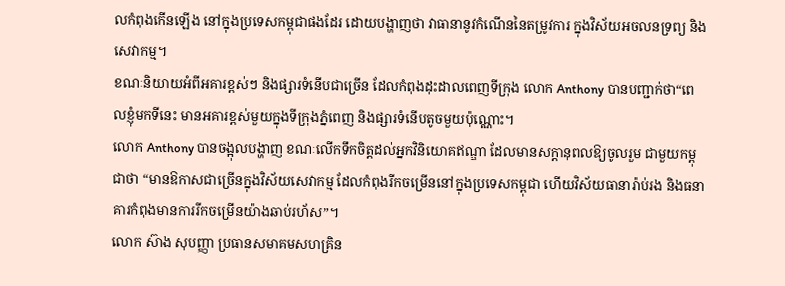លកំពុងកើនឡើង នៅក្នុងប្រទេសកម្ពុជាផងដែរ ដោយបង្ហាញថា វាធានានូវកំណើននៃតម្រូវការ ក្នុងវិស័យអចលនទ្រព្យ និងសេវាកម្ម។
ខណៈនិយាយអំពីអគារខ្ពស់ៗ និងផ្សារទំនើបជាច្រើន ដែលកំពុងដុះដាលពេញទីក្រុង លោក Anthony បានបញ្ជាក់ថា“ពេលខ្ញុំមកទីនេះ មានអគារខ្ពស់មួយក្នុងទីក្រុងភ្នំពេញ និងផ្សារទំនើបតូចមួយប៉ុណ្ណោះ។
លោក Anthony បានចង្អុលបង្ហាញ ខណៈលើកទឹកចិត្តដល់អ្នកវិនិយោគឥណ្ឌា ដែលមានសក្តានុពលឱ្យចូលរួម ជាមួយកម្ពុជាថា “មានឱកាសជាច្រើនក្នុងវិស័យសេវាកម្ម ដែលកំពុងរីកចម្រើននៅក្នុងប្រទេសកម្ពុជា ហើយវិស័យធានារ៉ាប់រង និងធនាគារកំពុងមានការរីកចម្រើនយ៉ាងឆាប់រហ័ស”។
លោក ស៊ាង សុបញ្ញា ប្រធានសមាគមសហគ្រិន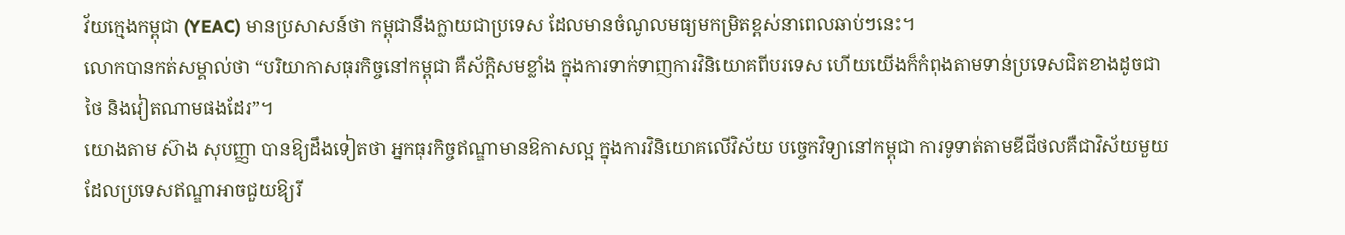វ័យក្មេងកម្ពុជា (YEAC) មានប្រសាសន៍ថា កម្ពុជានឹងក្លាយជាប្រទេស ដែលមានចំណូលមធ្យមកម្រិតខ្ពស់នាពេលឆាប់ៗនេះ។
លោកបានកត់សម្គាល់ថា “បរិយាកាសធុរកិច្ចនៅកម្ពុជា គឺស័ក្តិសមខ្លាំង ក្នុងការទាក់ទាញការវិនិយោគពីបរទេស ហើយយើងក៏កំពុងតាមទាន់ប្រទេសជិតខាងដូចជាថៃ និងវៀតណាមផងដែរ”។
យោងតាម ស៊ាង សុបញ្ញា បានឱ្យដឹងទៀតថា អ្នកធុរកិច្ចឥណ្ឌាមានឱកាសល្អ ក្នុងការវិនិយោគលើវិស័យ បច្ចេកវិទ្យានៅកម្ពុជា ការទូទាត់តាមឌីជីថលគឺជាវិស័យមួយ ដែលប្រទេសឥណ្ឌាអាចជួយឱ្យរី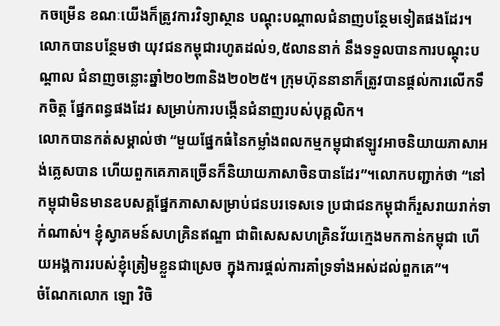កចម្រើន ខណៈយើងក៏ត្រូវការវិទ្យាស្ថាន បណ្តុះបណ្តាលជំនាញបន្ថែមទៀតផងដែរ។
លោកបានបន្ថែមថា យុវជនកម្ពុជារហូតដល់១,៥លាននាក់ នឹងទទួលបានការបណ្តុះបណ្តាល ជំនាញចន្លោះឆ្នាំ២០២៣និង២០២៥។ ក្រុមហ៊ុននានាក៏ត្រូវបានផ្តល់ការលើកទឹកចិត្ត ផ្នែកពន្ធផងដែរ សម្រាប់ការបង្កើនជំនាញរបស់បុគ្គលិក។
លោកបានកត់សម្គាល់ថា “មួយផ្នែកធំនៃកម្លាំងពលកម្មកម្ពុជាឥឡូវអាចនិយាយភាសាអង់គ្លេសបាន ហើយពួកគេភាគច្រើនក៏និយាយភាសាចិនបានដែរ”។លោកបញ្ជាក់ថា “នៅកម្ពុជាមិនមានឧបសគ្គផ្នែកភាសាសម្រាប់ជនបរទេសទេ ប្រជាជនកម្ពុជាក៏រួសរាយរាក់ទាក់ណាស់។ ខ្ញុំស្វាគមន៍សហគ្រិនឥណ្ឌា ជាពិសេសសហគ្រិនវ័យក្មេងមកកាន់កម្ពុជា ហើយអង្គការរបស់ខ្ញុំត្រៀមខ្លួនជាស្រេច ក្នុងការផ្តល់ការគាំទ្រទាំងអស់ដល់ពួកគេ”។
ចំណែកលោក ឡោ វិចិ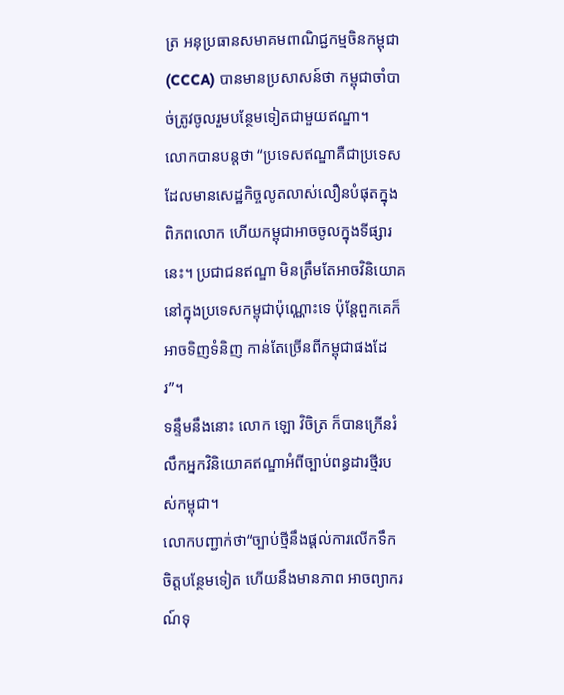ត្រ អនុប្រធានសមាគមពាណិជ្ជកម្មចិនកម្ពុជា (CCCA) បានមានប្រសាសន៍ថា កម្ពុជាចាំបាច់ត្រូវចូលរួមបន្ថែមទៀតជាមួយឥណ្ឌា។
លោកបានបន្តថា “ប្រទេសឥណ្ឌាគឺជាប្រទេស ដែលមានសេដ្ឋកិច្ចលូតលាស់លឿនបំផុតក្នុងពិភពលោក ហើយកម្ពុជាអាចចូលក្នុងទីផ្សារនេះ។ ប្រជាជនឥណ្ឌា មិនត្រឹមតែអាចវិនិយោគ នៅក្នុងប្រទេសកម្ពុជាប៉ុណ្ណោះទេ ប៉ុន្តែពួកគេក៏អាចទិញទំនិញ កាន់តែច្រើនពីកម្ពុជាផងដែរ”។
ទន្ទឹមនឹងនោះ លោក ឡោ វិចិត្រ ក៏បានក្រើនរំលឹកអ្នកវិនិយោគឥណ្ឌាអំពីច្បាប់ពន្ធដារថ្មីរបស់កម្ពុជា។
លោកបញ្ជាក់ថា“ច្បាប់ថ្មីនឹងផ្តល់ការលើកទឹកចិត្តបន្ថែមទៀត ហើយនឹងមានភាព អាចព្យាករណ៍ទុ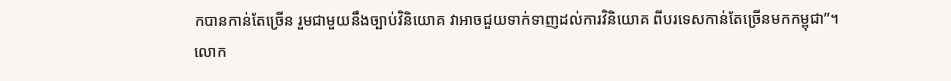កបានកាន់តែច្រើន រួមជាមួយនឹងច្បាប់វិនិយោគ វាអាចជួយទាក់ទាញដល់ការវិនិយោគ ពីបរទេសកាន់តែច្រើនមកកម្ពុជា”។
លោក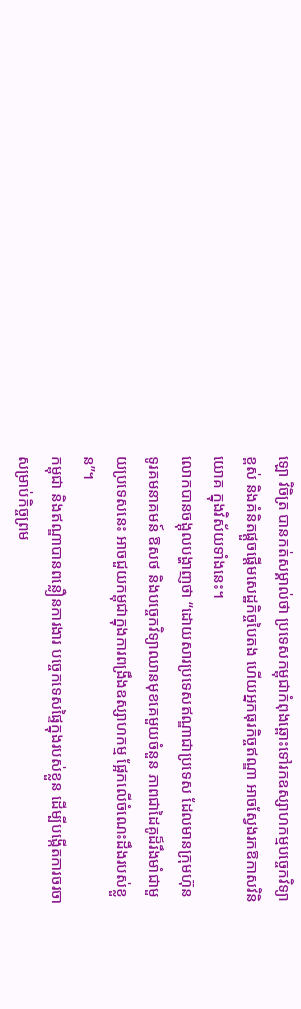ឡោ វិចិត្រ បានកត់សម្គាល់ថា ប្រទេសកម្ពុជាកំពុងឆ្ពោះទៅរកឧស្សាហកម្មបច្ចេកវិទ្យាខ្ពស់ និងគំនិតផ្តួចផ្តើមសេដ្ឋកិច្ចបៃតង ហើយអ្នកធុរកិច្ចឥណ្ឌា អាចស្វែងរកឱកាសវិនិយោគ ក្នុងវិស័យទាំងនេះ។
លោកបានចង្អុលបង្ហាញថា “ដោយសារប្រទេសឥណ្ឌាជាប្រទេស ដែលមានក្រុមហ៊ុនទូរគមនាគមន៍ ឱសថ និងបច្ចេកវិទ្យាឈានមុខគេមួយចំនួន ភាពជាដៃគូដ៏រឹងមាំជាមួយប្រទេសនេះ អាចជួយកម្ពុជាក្នុងការពង្រឹងឧស្សាហកម្ម ផ្អែកលើចំណេះដឹងរបស់ខ្លួន”។
កម្ពុជា និងឥណ្ឌាបានពន្លឿនការងារ បច្ចេកទេសផ្ទៃក្នុងរបស់ខ្លួន ដើម្បីបង្កើតការចរចា សម្រាប់កិច្ចព្រម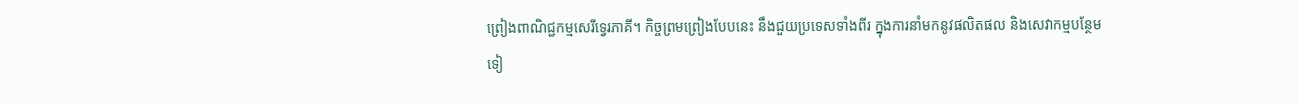ព្រៀងពាណិជ្ជកម្មសេរីទ្វេរភាគី។ កិច្ចព្រមព្រៀងបែបនេះ នឹងជួយប្រទេសទាំងពីរ ក្នុងការនាំមកនូវផលិតផល និងសេវាកម្មបន្ថែមទៀ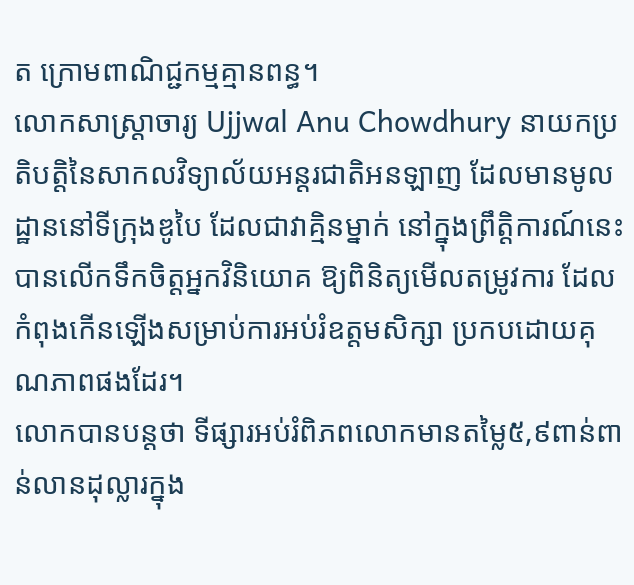ត ក្រោមពាណិជ្ជកម្មគ្មានពន្ធ។
លោកសាស្ត្រាចារ្យ Ujjwal Anu Chowdhury នាយកប្រតិបត្តិនៃសាកលវិទ្យាល័យអន្តរជាតិអនឡាញ ដែលមានមូលដ្ឋាននៅទីក្រុងឌូបៃ ដែលជាវាគ្មិនម្នាក់ នៅក្នុងព្រឹត្តិការណ៍នេះ បានលើកទឹកចិត្តអ្នកវិនិយោគ ឱ្យពិនិត្យមើលតម្រូវការ ដែលកំពុងកើនឡើងសម្រាប់ការអប់រំឧត្តមសិក្សា ប្រកបដោយគុណភាពផងដែរ។
លោកបានបន្តថា ទីផ្សារអប់រំពិភពលោកមានតម្លៃ៥,៩ពាន់ពាន់លានដុល្លារក្នុង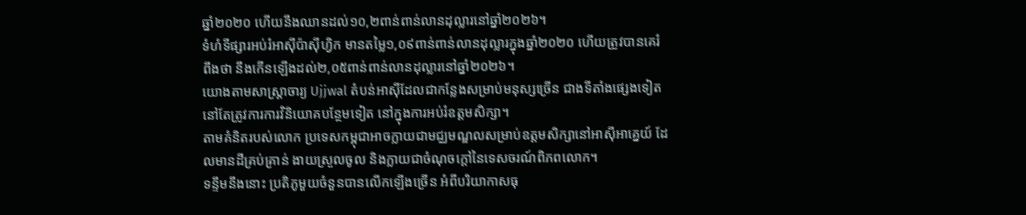ឆ្នាំ២០២០ ហើយនឹងឈានដល់១០,២ពាន់ពាន់លានដុល្លារនៅឆ្នាំ២០២៦។
ទំហំទីផ្សារអប់រំអាស៊ីប៉ាស៊ីហ្វិក មានតម្លៃ១,០៩ពាន់ពាន់លានដុល្លារក្នុងឆ្នាំ២០២០ ហើយត្រូវបានគេរំពឹងថា នឹងកើនឡើងដល់២,០៥ពាន់ពាន់លានដុល្លារនៅឆ្នាំ២០២៦។
យោងតាមសាស្រ្តាចារ្យ Ujjwal តំបន់អាស៊ីដែលជាកន្លែងសម្រាប់មនុស្សច្រើន ជាងទីតាំងផ្សេងទៀត នៅតែត្រូវការការវិនិយោគបន្ថែមទៀត នៅក្នុងការអប់រំឧត្តមសិក្សា។
តាមគំនិតរបស់លោក ប្រទេសកម្ពុជាអាចក្លាយជាមជ្ឈមណ្ឌលសម្រាប់ឧត្តមសិក្សានៅអាស៊ីអាគ្នេយ៍ ដែលមានដីគ្រប់គ្រាន់ ងាយស្រួលចូល និងក្លាយជាចំណុចក្តៅនៃទេសចរណ៍ពិភពលោក។
ទន្ទឹមនឹងនោះ ប្រតិភូមួយចំនួនបានលើកឡើងច្រើន អំពីបរិយាកាសធុ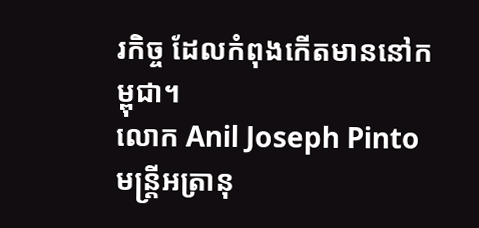រកិច្ច ដែលកំពុងកើតមាននៅកម្ពុជា។
លោក Anil Joseph Pinto មន្ត្រីអត្រានុ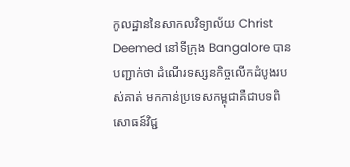កូលដ្ឋាននៃសាកលវិទ្យាល័យ Christ Deemed នៅទីក្រុង Bangalore បានបញ្ជាក់ថា ដំណើរទស្សនកិច្ចលើកដំបូងរបស់គាត់ មកកាន់ប្រទេសកម្ពុជាគឺជាបទពិសោធន៍វិជ្ជ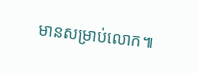មានសម្រាប់លោក៕